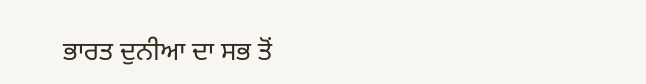ਭਾਰਤ ਦੁਨੀਆ ਦਾ ਸਭ ਤੋਂ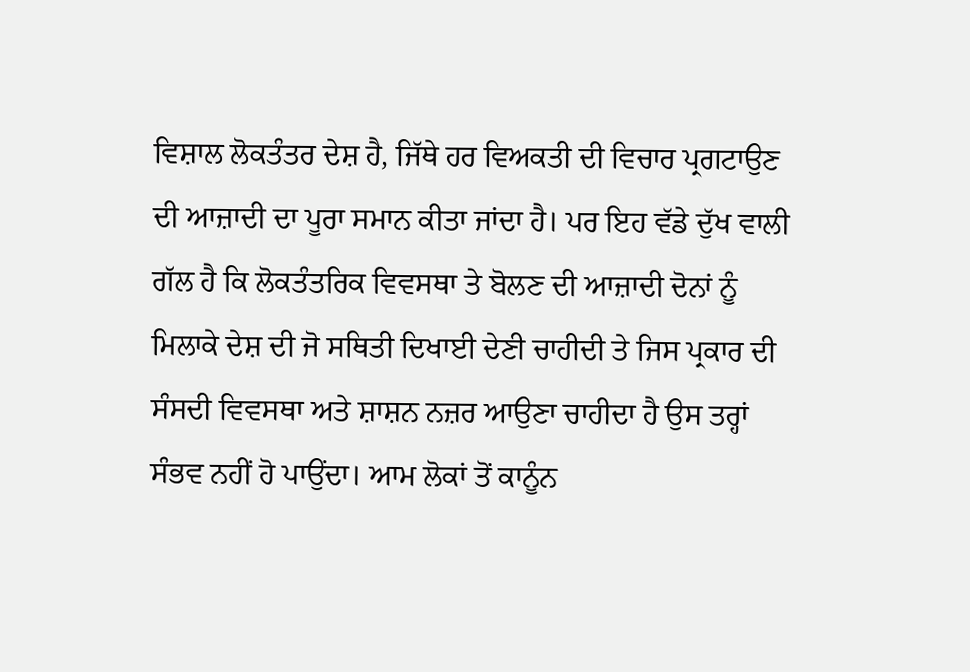ਵਿਸ਼ਾਲ ਲੋਕਤੰਤਰ ਦੇਸ਼ ਹੈ, ਜਿੱਥੇ ਹਰ ਵਿਅਕਤੀ ਦੀ ਵਿਚਾਰ ਪ੍ਰਗਟਾਉਣ ਦੀ ਆਜ਼ਾਦੀ ਦਾ ਪੂਰਾ ਸਮਾਨ ਕੀਤਾ ਜਾਂਦਾ ਹੈ। ਪਰ ਇਹ ਵੱਡੇ ਦੁੱਖ ਵਾਲੀ ਗੱਲ ਹੈ ਕਿ ਲੋਕਤੰਤਰਿਕ ਵਿਵਸਥਾ ਤੇ ਬੋਲਣ ਦੀ ਆਜ਼ਾਦੀ ਦੋਨਾਂ ਨੂੰ ਮਿਲਾਕੇ ਦੇਸ਼ ਦੀ ਜੋ ਸਥਿਤੀ ਦਿਖਾਈ ਦੇਣੀ ਚਾਹੀਦੀ ਤੇ ਜਿਸ ਪ੍ਰਕਾਰ ਦੀ ਸੰਸਦੀ ਵਿਵਸਥਾ ਅਤੇ ਸ਼ਾਸ਼ਨ ਨਜ਼ਰ ਆਉਣਾ ਚਾਹੀਦਾ ਹੈ ਉਸ ਤਰ੍ਹਾਂ ਸੰਭਵ ਨਹੀਂ ਹੋ ਪਾਉਂਦਾ। ਆਮ ਲੋਕਾਂ ਤੋਂ ਕਾਨੂੰਨ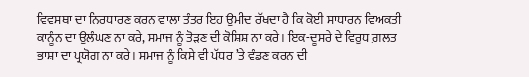ਵਿਵਸਥਾ ਦਾ ਨਿਰਧਾਰਣ ਕਰਨ ਵਾਲਾ ਤੰਤਰ ਇਹ ਉਮੀਦ ਰੱਖਦਾ ਹੈ ਕਿ ਕੋਈ ਸਾਧਾਰਨ ਵਿਅਕਤੀ ਕਾਨੂੰਨ ਦਾ ਉਲੰਘਣ ਨਾ ਕਰੇ, ਸਮਾਜ ਨੂੰ ਤੋੜਣ ਦੀ ਕੋਸ਼ਿਸ਼ ਨਾ ਕਰੇ। ਇਕ-ਦੂਸਰੇ ਦੇ ਵਿਰੁਧ ਗ਼ਲਤ ਭਾਸ਼ਾ ਦਾ ਪ੍ਰਯੋਗ ਨਾ ਕਰੇ। ਸਮਾਜ ਨੂੰ ਕਿਸੇ ਵੀ ਪੱਧਰ ’ਤੇ ਵੰਡਣ ਕਰਨ ਦੀ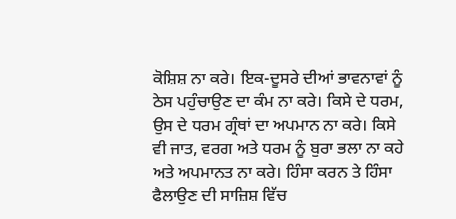ਕੋਸ਼ਿਸ਼ ਨਾ ਕਰੇ। ਇਕ-ਦੂਸਰੇ ਦੀਆਂ ਭਾਵਨਾਵਾਂ ਨੂੰ ਠੇਸ ਪਹੁੰਚਾਉਣ ਦਾ ਕੰਮ ਨਾ ਕਰੇ। ਕਿਸੇ ਦੇ ਧਰਮ, ਉਸ ਦੇ ਧਰਮ ਗ੍ਰੰਥਾਂ ਦਾ ਅਪਮਾਨ ਨਾ ਕਰੇ। ਕਿਸੇ ਵੀ ਜਾਤ, ਵਰਗ ਅਤੇ ਧਰਮ ਨੂੰ ਬੁਰਾ ਭਲਾ ਨਾ ਕਹੇ ਅਤੇ ਅਪਮਾਨਤ ਨਾ ਕਰੇ। ਹਿੰਸਾ ਕਰਨ ਤੇ ਹਿੰਸਾ ਫੈਲਾਉਣ ਦੀ ਸਾਜ਼ਿਸ਼ ਵਿੱਚ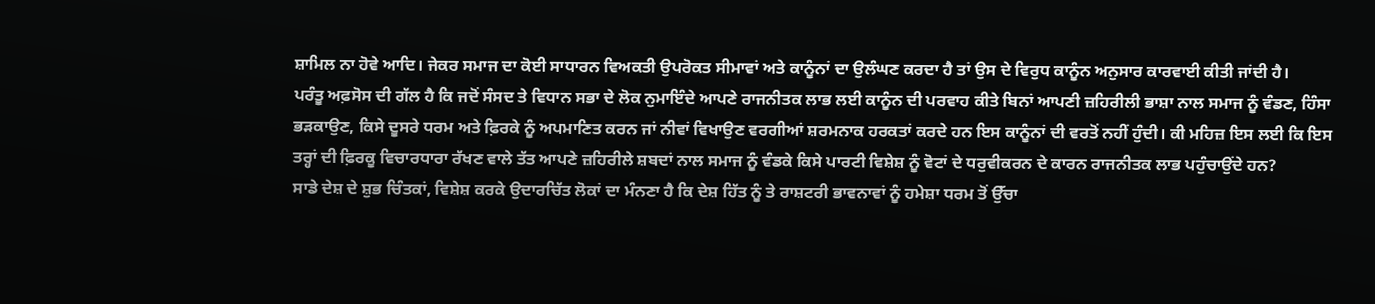ਸ਼ਾਮਿਲ ਨਾ ਹੋਵੇ ਆਦਿ। ਜੇਕਰ ਸਮਾਜ ਦਾ ਕੋਈ ਸਾਧਾਰਨ ਵਿਅਕਤੀ ਉਪਰੋਕਤ ਸੀਮਾਵਾਂ ਅਤੇ ਕਾਨੂੰਨਾਂ ਦਾ ਉਲੰਘਣ ਕਰਦਾ ਹੈ ਤਾਂ ਉਸ ਦੇ ਵਿਰੁਧ ਕਾਨੂੰਨ ਅਨੁਸਾਰ ਕਾਰਵਾਈ ਕੀਤੀ ਜਾਂਦੀ ਹੈ।
ਪਰੰਤੂ ਅਫ਼ਸੋਸ ਦੀ ਗੱਲ ਹੈ ਕਿ ਜਦੋਂ ਸੰਸਦ ਤੇ ਵਿਧਾਨ ਸਭਾ ਦੇ ਲੋਕ ਨੁਮਾਇੰਦੇ ਆਪਣੇ ਰਾਜਨੀਤਕ ਲਾਭ ਲਈ ਕਾਨੂੰਨ ਦੀ ਪਰਵਾਹ ਕੀਤੇ ਬਿਨਾਂ ਆਪਣੀ ਜ਼ਹਿਰੀਲੀ ਭਾਸ਼ਾ ਨਾਲ ਸਮਾਜ ਨੂੰ ਵੰਡਣ, ਹਿੰਸਾ ਭੜਕਾਉਣ, ਕਿਸੇ ਦੂਸਰੇ ਧਰਮ ਅਤੇ ਫ਼ਿਰਕੇ ਨੂੰ ਅਪਮਾਣਿਤ ਕਰਨ ਜਾਂ ਨੀਵਾਂ ਵਿਖਾਉਣ ਵਰਗੀਆਂ ਸ਼ਰਮਨਾਕ ਹਰਕਤਾਂ ਕਰਦੇ ਹਨ ਇਸ ਕਾਨੂੰਨਾਂ ਦੀ ਵਰਤੋਂ ਨਹੀਂ ਹੁੰਦੀ। ਕੀ ਮਹਿਜ਼ ਇਸ ਲਈ ਕਿ ਇਸ ਤਰ੍ਹਾਂ ਦੀ ਫ਼ਿਰਕੂ ਵਿਚਾਰਧਾਰਾ ਰੱਖਣ ਵਾਲੇ ਤੱਤ ਆਪਣੇ ਜ਼ਹਿਰੀਲੇ ਸ਼ਬਦਾਂ ਨਾਲ ਸਮਾਜ ਨੂੰ ਵੰਡਕੇ ਕਿਸੇ ਪਾਰਟੀ ਵਿਸ਼ੇਸ਼ ਨੂੰ ਵੋਟਾਂ ਦੇ ਧਰੁਵੀਕਰਨ ਦੇ ਕਾਰਨ ਰਾਜਨੀਤਕ ਲਾਭ ਪਹੁੰਚਾਉਂਦੇ ਹਨ?
ਸਾਡੇ ਦੇਸ਼ ਦੇ ਸ਼ੁਭ ਚਿੰਤਕਾਂ, ਵਿਸ਼ੇਸ਼ ਕਰਕੇ ਉਦਾਰਚਿੱਤ ਲੋਕਾਂ ਦਾ ਮੰਨਣਾ ਹੈ ਕਿ ਦੇਸ਼ ਹਿੱਤ ਨੂੰ ਤੇ ਰਾਸ਼ਟਰੀ ਭਾਵਨਾਵਾਂ ਨੂੰ ਹਮੇਸ਼ਾ ਧਰਮ ਤੋਂ ਉੱਚਾ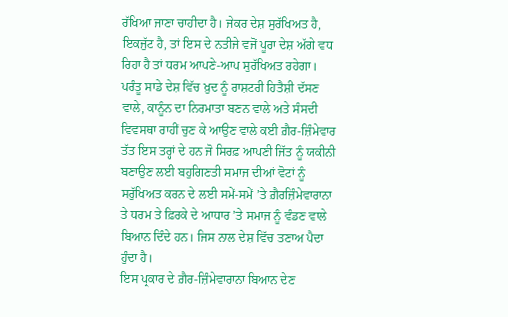ਰੱਖਿਆ ਜਾਣਾ ਚਾਹੀਦਾ ਹੈ। ਜੇਕਰ ਦੇਸ਼ ਸੁਰੱਖਿਅਤ ਹੈ, ਇਕਜੁੱਟ ਹੈ, ਤਾਂ ਇਸ ਦੇ ਨਤੀਜੇ ਵਜੋਂ ਪੂਰਾ ਦੇਸ਼ ਅੱਗੇ ਵਧ ਰਿਹਾ ਹੈ ਤਾਂ ਧਰਮ ਆਪਣੇ-ਆਪ ਸੁਰੱਖਿਅਤ ਰਹੇਗਾ। ਪਰੰਤੂ ਸਾਡੇ ਦੇਸ਼ ਵਿੱਚ ਖ਼ੁਦ ਨੂੰ ਰਾਸ਼ਟਰੀ ਹਿਤੈਸ਼ੀ ਦੱਸਣ ਵਾਲੇ, ਕਾਨੂੰਨ ਦਾ ਨਿਰਮਾਤਾ ਬਣਨ ਵਾਲੇ ਅਤੇ ਸੰਸਦੀ ਵਿਵਸਥਾ ਰਾਹੀਂ ਚੁਣ ਕੇ ਆਉਣ ਵਾਲੇ ਕਈ ਗ਼ੈਰ-ਜ਼ਿੰਮੇਵਾਰ ਤੱਤ ਇਸ ਤਰ੍ਹਾਂ ਦੇ ਹਨ ਜੋ ਸਿਰਫ਼ ਆਪਣੀ ਜਿੱਤ ਨੂੰ ਯਕੀਨੀ ਬਣਾਉਣ ਲਈ ਬਹੁਗਿਣਤੀ ਸਮਾਜ ਦੀਆਂ ਵੋਟਾਂ ਨੂੰ ਸਰੁੱਖਿਅਤ ਕਰਨ ਦੇ ਲਈ ਸਮੇਂ-ਸਮੇਂ ’ਤੇ ਗ਼ੈਰਜ਼ਿੰਮੇਵਾਰਾਨਾ ਤੇ ਧਰਮ ਤੇ ਫ਼ਿਰਕੇ ਦੇ ਆਧਾਰ ’ਤੇ ਸਮਾਜ ਨੂੰ ਵੰਡਣ ਵਾਲੇ ਬਿਆਨ ਦਿੰਦੇ ਹਨ। ਜਿਸ ਨਾਲ ਦੇਸ਼ ਵਿੱਚ ਤਣਾਅ ਪੈਦਾ ਹੁੰਦਾ ਹੈ।
ਇਸ ਪ੍ਰਕਾਰ ਦੇ ਗ਼ੈਰ-ਜ਼ਿੰਮੇਵਾਰਾਨਾ ਬਿਆਨ ਦੇਣ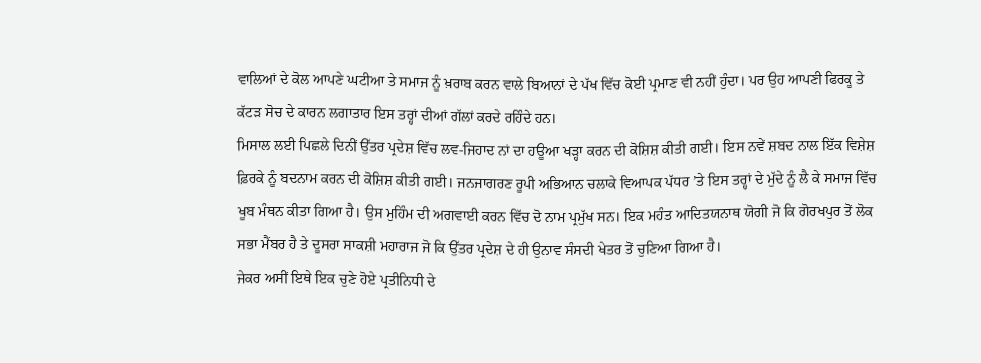ਵਾਲਿਆਂ ਦੇ ਕੋਲ ਆਪਣੇ ਘਟੀਆ ਤੇ ਸਮਾਜ ਨੂੰ ਖ਼ਰਾਬ ਕਰਨ ਵਾਲੇ ਬਿਆਨਾਂ ਦੇ ਪੱਖ ਵਿੱਚ ਕੋਈ ਪ੍ਰਮਾਣ ਵੀ ਨਹੀਂ ਹੁੰਦਾ। ਪਰ ਉਹ ਆਪਣੀ ਫਿਰਕੂ ਤੇ ਕੱਟੜ ਸੋਚ ਦੇ ਕਾਰਨ ਲਗਾਤਾਰ ਇਸ ਤਰ੍ਹਾਂ ਦੀਆਂ ਗੱਲਾਂ ਕਰਦੇ ਰਹਿੰਦੇ ਹਨ।
ਮਿਸਾਲ ਲਈ ਪਿਛਲੇ ਦਿਨੀਂ ਉੱਤਰ ਪ੍ਰਦੇਸ਼ ਵਿੱਚ ਲਵ-ਜਿਹਾਦ ਨਾਂ ਦਾ ਹਊਆ ਖੜ੍ਹਾ ਕਰਨ ਦੀ ਕੋਸ਼ਿਸ਼ ਕੀਤੀ ਗਈ। ਇਸ ਨਵੇਂ ਸ਼ਬਦ ਨਾਲ ਇੱਕ ਵਿਸ਼ੇਸ਼ ਫ਼ਿਰਕੇ ਨੂੰ ਬਦਨਾਮ ਕਰਨ ਦੀ ਕੋਸ਼ਿਸ਼ ਕੀਤੀ ਗਈ। ਜਨਜਾਗਰਣ ਰੂਪੀ ਅਭਿਆਨ ਚਲਾਕੇ ਵਿਆਪਕ ਪੱਧਰ ’ਤੇ ਇਸ ਤਰ੍ਹਾਂ ਦੇ ਮੁੱਦੇ ਨੂੰ ਲੈ ਕੇ ਸਮਾਜ ਵਿੱਚ ਖੂਬ ਮੰਥਨ ਕੀਤਾ ਗਿਆ ਹੈ। ਉਸ ਮੁਹਿੰਮ ਦੀ ਅਗਵਾਈ ਕਰਨ ਵਿੱਚ ਦੋ ਨਾਮ ਪ੍ਰਮੁੱਖ ਸਨ। ਇਕ ਮਹੰਤ ਆਦਿਤਯਨਾਥ ਯੋਗੀ ਜੋ ਕਿ ਗੋਰਖਪੁਰ ਤੋਂ ਲੋਕ ਸਭਾ ਮੈਂਬਰ ਹੈ ਤੇ ਦੂਸਰਾ ਸਾਕਸ਼ੀ ਮਹਾਰਾਜ ਜੋ ਕਿ ਉੱਤਰ ਪ੍ਰਦੇਸ਼ ਦੇ ਹੀ ਉਨਾਵ ਸੰਸਦੀ ਖੇਤਰ ਤੋਂ ਚੁਣਿਆ ਗਿਆ ਹੈ।
ਜੇਕਰ ਅਸੀਂ ਇਥੇ ਇਕ ਚੁਣੇ ਹੋਏ ਪ੍ਰਤੀਨਿਧੀ ਦੇ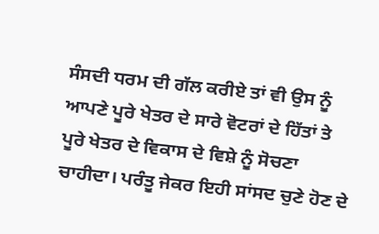ਸੰਸਦੀ ਧਰਮ ਦੀ ਗੱਲ ਕਰੀਏ ਤਾਂ ਵੀ ਉਸ ਨੂੰ ਆਪਣੇ ਪੂਰੇ ਖੇਤਰ ਦੇ ਸਾਰੇ ਵੋਟਰਾਂ ਦੇ ਹਿੱਤਾਂ ਤੇ ਪੂਰੇ ਖੇਤਰ ਦੇ ਵਿਕਾਸ ਦੇ ਵਿਸ਼ੇ ਨੂੰ ਸੋਚਣਾ ਚਾਹੀਦਾ। ਪਰੰਤੂ ਜੇਕਰ ਇਹੀ ਸਾਂਸਦ ਚੁਣੇ ਹੋਣ ਦੇ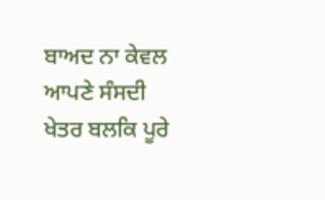ਬਾਅਦ ਨਾ ਕੇਵਲ ਆਪਣੇ ਸੰਸਦੀ ਖੇਤਰ ਬਲਕਿ ਪੂਰੇ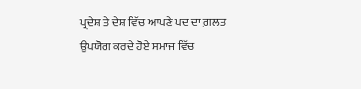ਪ੍ਰਦੇਸ਼ ਤੇ ਦੇਸ਼ ਵਿੱਚ ਆਪਣੇ ਪਦ ਦਾ ਗ਼ਲਤ ਉਪਯੋਗ ਕਰਦੇ ਹੋਏ ਸਮਾਜ ਵਿੱਚ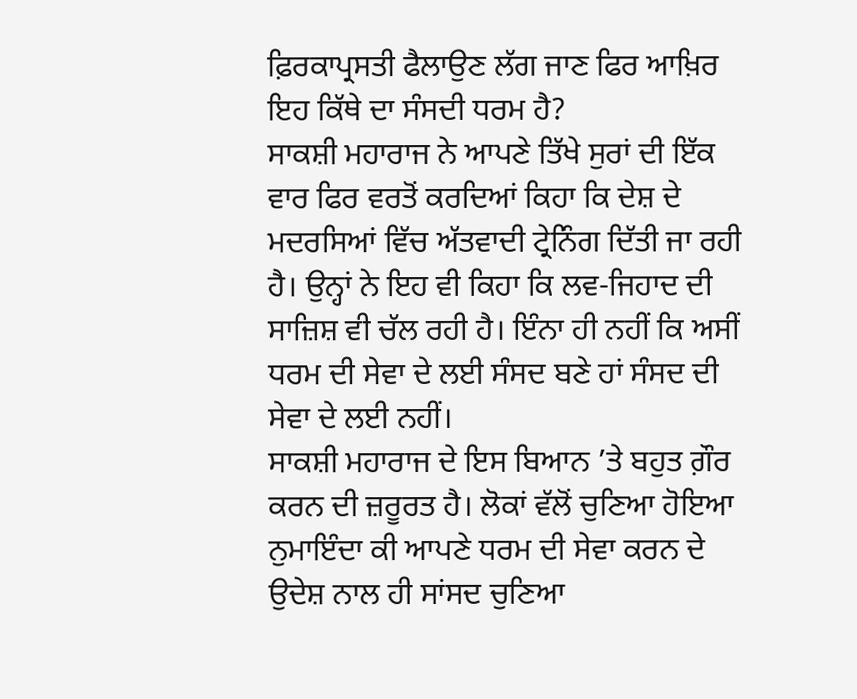ਫ਼ਿਰਕਾਪ੍ਰਸਤੀ ਫੈਲਾਉਣ ਲੱਗ ਜਾਣ ਫਿਰ ਆਖ਼ਿਰ ਇਹ ਕਿੱਥੇ ਦਾ ਸੰਸਦੀ ਧਰਮ ਹੈ?
ਸਾਕਸ਼ੀ ਮਹਾਰਾਜ ਨੇ ਆਪਣੇ ਤਿੱਖੇ ਸੁਰਾਂ ਦੀ ਇੱਕ ਵਾਰ ਫਿਰ ਵਰਤੋਂ ਕਰਦਿਆਂ ਕਿਹਾ ਕਿ ਦੇਸ਼ ਦੇ ਮਦਰਸਿਆਂ ਵਿੱਚ ਅੱਤਵਾਦੀ ਟ੍ਰੇਨਿੰਗ ਦਿੱਤੀ ਜਾ ਰਹੀ ਹੈ। ਉਨ੍ਹਾਂ ਨੇ ਇਹ ਵੀ ਕਿਹਾ ਕਿ ਲਵ-ਜਿਹਾਦ ਦੀ ਸਾਜ਼ਿਸ਼ ਵੀ ਚੱਲ ਰਹੀ ਹੈ। ਇੰਨਾ ਹੀ ਨਹੀਂ ਕਿ ਅਸੀਂ ਧਰਮ ਦੀ ਸੇਵਾ ਦੇ ਲਈ ਸੰਸਦ ਬਣੇ ਹਾਂ ਸੰਸਦ ਦੀ ਸੇਵਾ ਦੇ ਲਈ ਨਹੀਂ।
ਸਾਕਸ਼ੀ ਮਹਾਰਾਜ ਦੇ ਇਸ ਬਿਆਨ ’ਤੇ ਬਹੁਤ ਗ਼ੌਰ ਕਰਨ ਦੀ ਜ਼ਰੂਰਤ ਹੈ। ਲੋਕਾਂ ਵੱਲੋਂ ਚੁਣਿਆ ਹੋਇਆ ਨੁਮਾਇੰਦਾ ਕੀ ਆਪਣੇ ਧਰਮ ਦੀ ਸੇਵਾ ਕਰਨ ਦੇ ਉਦੇਸ਼ ਨਾਲ ਹੀ ਸਾਂਸਦ ਚੁਣਿਆ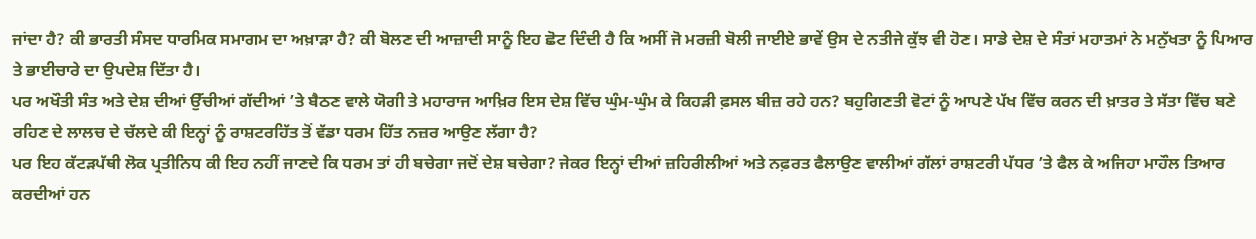ਜਾਂਦਾ ਹੈ? ਕੀ ਭਾਰਤੀ ਸੰਸਦ ਧਾਰਮਿਕ ਸਮਾਗਮ ਦਾ ਅਖ਼ਾੜਾ ਹੈ? ਕੀ ਬੋਲਣ ਦੀ ਆਜ਼ਾਦੀ ਸਾਨੂੰ ਇਹ ਛੋਟ ਦਿੰਦੀ ਹੈ ਕਿ ਅਸੀਂ ਜੋ ਮਰਜ਼ੀ ਬੋਲੀ ਜਾਈਏ ਭਾਵੇਂ ਉਸ ਦੇ ਨਤੀਜੇ ਕੁੱਝ ਵੀ ਹੋਣ। ਸਾਡੇ ਦੇਸ਼ ਦੇ ਸੰਤਾਂ ਮਹਾਤਮਾਂ ਨੇ ਮਨੁੱਖਤਾ ਨੂੰ ਪਿਆਰ ਤੇ ਭਾਈਚਾਰੇ ਦਾ ਉਪਦੇਸ਼ ਦਿੱਤਾ ਹੈ।
ਪਰ ਅਖੌਤੀ ਸੰਤ ਅਤੇ ਦੇਸ਼ ਦੀਆਂ ਉੱਚੀਆਂ ਗੱਦੀਆਂ ’ਤੇ ਬੈਠਣ ਵਾਲੇ ਯੋਗੀ ਤੇ ਮਹਾਰਾਜ ਆਖ਼ਿਰ ਇਸ ਦੇਸ਼ ਵਿੱਚ ਘੁੰਮ-ਘੁੰਮ ਕੇ ਕਿਹੜੀ ਫ਼ਸਲ ਬੀਜ਼ ਰਹੇ ਹਨ? ਬਹੁਗਿਣਤੀ ਵੋਟਾਂ ਨੂੰ ਆਪਣੇ ਪੱਖ ਵਿੱਚ ਕਰਨ ਦੀ ਖ਼ਾਤਰ ਤੇ ਸੱਤਾ ਵਿੱਚ ਬਣੇ ਰਹਿਣ ਦੇ ਲਾਲਚ ਦੇ ਚੱਲਦੇ ਕੀ ਇਨ੍ਹਾਂ ਨੂੰ ਰਾਸ਼ਟਰਹਿੱਤ ਤੋਂ ਵੱਡਾ ਧਰਮ ਹਿੱਤ ਨਜ਼ਰ ਆਉਣ ਲੱਗਾ ਹੈ?
ਪਰ ਇਹ ਕੱਟੜਪੱਥੀ ਲੋਕ ਪ੍ਰਤੀਨਿਧ ਕੀ ਇਹ ਨਹੀਂ ਜਾਣਦੇ ਕਿ ਧਰਮ ਤਾਂ ਹੀ ਬਚੇਗਾ ਜਦੋਂ ਦੇਸ਼ ਬਚੇਗਾ? ਜੇਕਰ ਇਨ੍ਹਾਂ ਦੀਆਂ ਜ਼ਹਿਰੀਲੀਆਂ ਅਤੇ ਨਫ਼ਰਤ ਫੈਲਾਉਣ ਵਾਲੀਆਂ ਗੱਲਾਂ ਰਾਸ਼ਟਰੀ ਪੱਧਰ ’ਤੇ ਫੈਲ ਕੇ ਅਜਿਹਾ ਮਾਹੌਲ ਤਿਆਰ ਕਰਦੀਆਂ ਹਨ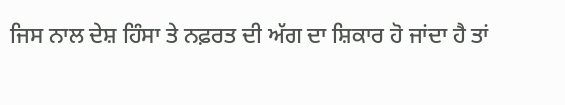ਜਿਸ ਨਾਲ ਦੇਸ਼ ਹਿੰਸਾ ਤੇ ਨਫ਼ਰਤ ਦੀ ਅੱਗ ਦਾ ਸ਼ਿਕਾਰ ਹੋ ਜਾਂਦਾ ਹੈ ਤਾਂ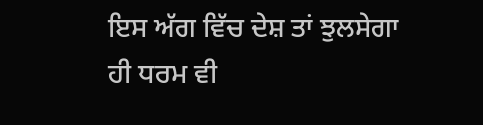ਇਸ ਅੱਗ ਵਿੱਚ ਦੇਸ਼ ਤਾਂ ਝੁਲਸੇਗਾ ਹੀ ਧਰਮ ਵੀ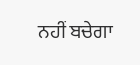ਨਹੀਂ ਬਚੇਗਾ